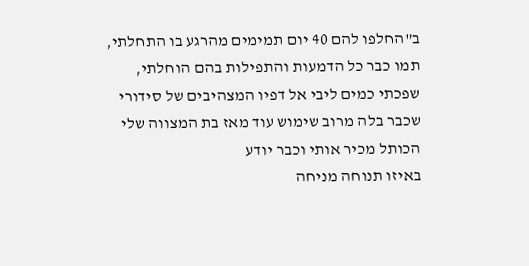ב"החלפו להם 40 יום תמימים מהרגע בו התחלתי,
תמו כבר כל הדמעות והתפילות בהם הוחלתי,
שפכתי כמים ליבי אל דפיו המצהיבים של סידורי
שכבר בלה מרוב שימוש עוד מאז בת המצווה שלי
הכותל מכיר אותי וכבר יודע
באיזו תנוחה מניחה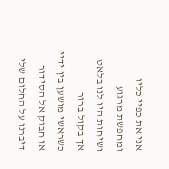אני את כפיי כליו ומחפשת מרגוע
ושיחות היו לנו בלאט אך בקול ברור
כשראשי מושען בין ידיי או חבוק אל הסידור
דיברנו על החלום שלי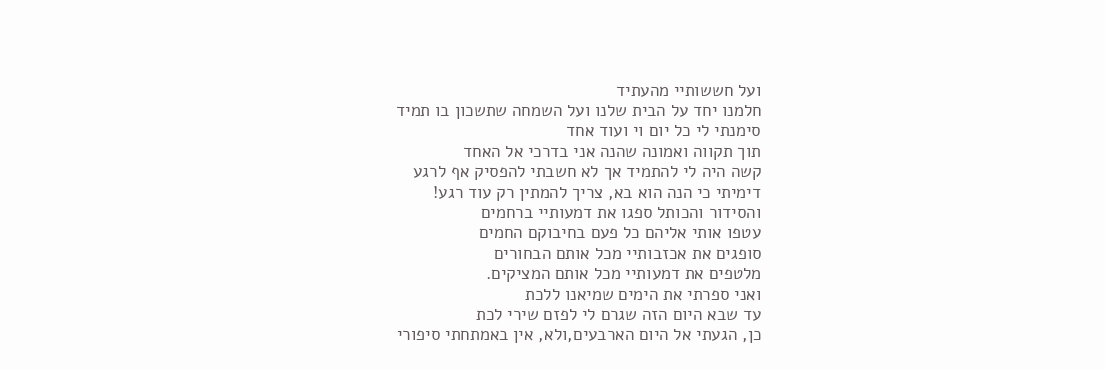ועל חששותיי מהעתיד
חלמנו יחד על הבית שלנו ועל השמחה שתשכון בו תמיד
סימנתי לי כל יום וי ועוד אחד
תוך תקווה ואמונה שהנה אני בדרכי אל האחד
קשה היה לי להתמיד אך לא חשבתי להפסיק אף לרגע
דימיתי כי הנה הוא בא, צריך להמתין רק עוד רגע!
והסידור והכותל ספגו את דמעותיי ברחמים
עטפו אותי אליהם כל פעם בחיבוקם החמים
סופגים את אכזבותיי מכל אותם הבחורים
מלטפים את דמעותיי מכל אותם המציקים.
ואני ספרתי את הימים שמיאנו ללכת
עד שבא היום הזה שגרם לי לפזם שירי לכת
כן, הגעתי אל היום הארבעים,ולא, אין באמתחתי סיפורי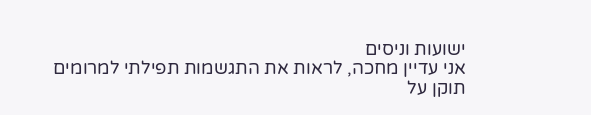ישועות וניסים
אני עדיין מחכה, לראות את התגשמות תפילתי למרומים
תוקן על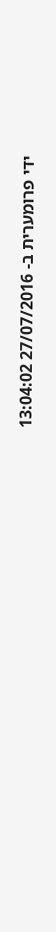ידי פרומערית ב- 27/07/2016 13:04:02